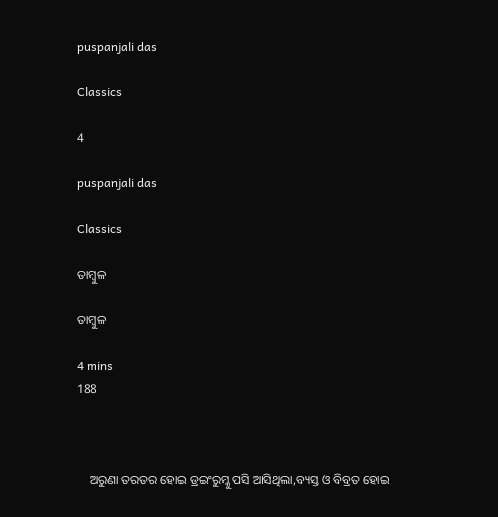puspanjali das

Classics

4

puspanjali das

Classics

ତାମ୍ବୁଳ

ତାମ୍ବୁଳ

4 mins
188



    ଅରୁଣା ତରତର ହୋଇ ଡ୍ରଇଂରୁମ୍କୁ ପସି ଆସିଥିଲା,ବ୍ୟସ୍ତ ଓ ବିବ୍ରତ ହୋଇ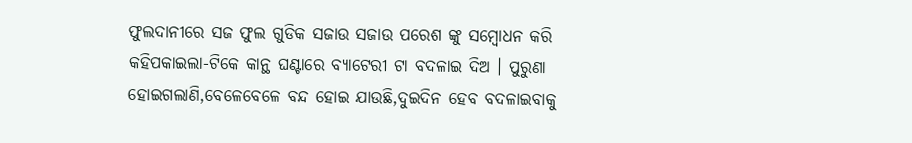ଫୁଲଦାନୀରେ ସଜ ଫୁଲ ଗୁଡିକ ସଜାଉ ସଜାଉ ପରେଶ ଙ୍କୁ ସମ୍ବୋଧନ କରି କହିପକାଇଲା-ଟିକେ କାନ୍ଥ ଘଣ୍ଟାରେ ବ୍ୟାଟେରୀ ଟା ବଦଳାଇ ଦିଅ । ପୁରୁଣା ହୋଇଗଲାଣି,ବେଳେବେଳେ ବନ୍ଦ ହୋଇ ଯାଉଛି,ଦୁଇଦିନ ହେବ ବଦଳାଇବାକୁ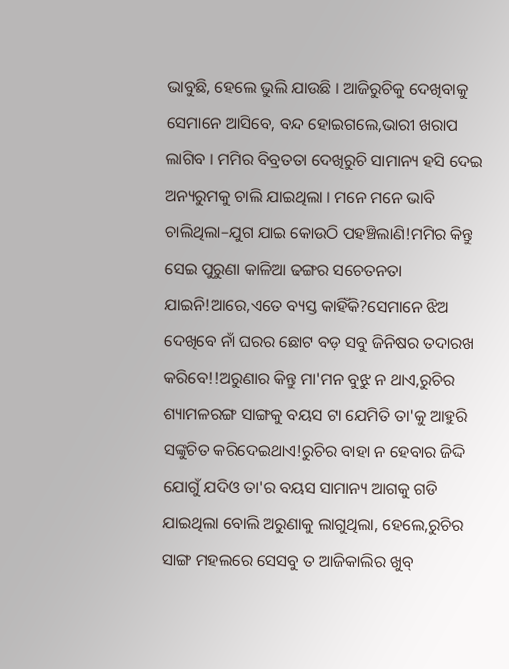ଭାବୁଛି, ହେଲେ ଭୁଲି ଯାଉଛି । ଆଜିରୁଚିକୁ ଦେଖିବାକୁ ସେମାନେ ଆସିବେ, ବନ୍ଦ ହୋଇଗଲେ,ଭାରୀ ଖରାପ ଲାଗିବ । ମମିର ବିବ୍ରତତା ଦେଖିରୁଚି ସାମାନ୍ୟ ହସି ଦେଇ ଅନ୍ୟରୁମକୁ ଚାଲି ଯାଇଥିଲା । ମନେ ମନେ ଭାବି ଚାଲିଥିଲା–ଯୁଗ ଯାଇ କୋଉଠି ପହଞ୍ଚିଲାଣି!ମମିର କିନ୍ତୁ ସେଇ ପୁରୁଣା କାଳିଆ ଢଙ୍ଗର ସଚେତନତା ଯାଇନି!ଆରେ,ଏତେ ବ୍ୟସ୍ତ କାହିଁକି?ସେମାନେ ଝିଅ ଦେଖିବେ ନାଁ ଘରର ଛୋଟ ବଡ଼ ସବୁ ଜିନିଷର ତଦାରଖ କରିବେ!!ଅରୁଣାର କିନ୍ତୁ ମା'ମନ ବୁଝୁ ନ ଥାଏ,ରୁଚିର ଶ୍ୟାମଳରଙ୍ଗ ସାଙ୍ଗକୁ ବୟସ ଟା ଯେମିତି ତା'କୁ ଆହୁରି ସଙ୍କୁଚିତ କରିଦେଇଥାଏ!ରୁଚିର ବାହା ନ ହେବାର ଜିଦ୍ଦି ଯୋଗୁଁ ଯଦିଓ ତା'ର ବୟସ ସାମାନ୍ୟ ଆଗକୁ ଗଡି ଯାଇଥିଲା ବୋଲି ଅରୁଣାକୁ ଲାଗୁଥିଲା, ହେଲେ,ରୁଚିର ସାଙ୍ଗ ମହଲରେ ସେସବୁ ତ ଆଜିକାଲିର ଖୁବ୍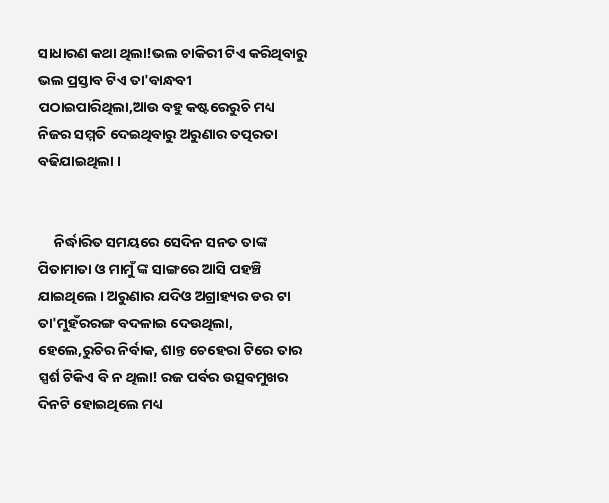ସାଧାରଣ କଥା ଥିଲା!ଭଲ ଚାକିରୀ ଟିଏ କରିଥିବାରୁ ଭଲ ପ୍ରସ୍ତାବ ଟିଏ ତା'ବାନ୍ଧବୀ ପଠାଇପାରିଥିଲା,ଆଉ ବହୁ କଷ୍ଟରେରୁଚି ମଧ୍ୟ ନିଜର ସମ୍ମତି ଦେଇଥିବାରୁ ଅରୁଣାର ତତ୍ପରତା ବଢିଯାଇଥିଲା ।


     ନିର୍ଦ୍ଧାରିତ ସମୟରେ ସେଦିନ ସନତ ତାଙ୍କ ପିତାମାତା ଓ ମାମୁଁ ଙ୍କ ସାଙ୍ଗରେ ଆସି ପହଞ୍ଚି ଯାଇଥିଲେ । ଅରୁଣାର ଯଦିଓ ଅଗ୍ରାହ୍ୟର ଡର ଟା ତା'ମୁହଁରରଙ୍ଗ ବଦଳାଇ ଦେଉଥିଲା, ହେଲେ,ରୁଚିର ନିର୍ବାକ, ଶାନ୍ତ ଚେହେରା ଟିରେ ତାର ସ୍ପର୍ଶ ଟିକିଏ ବି ନ ଥିଲା! ରଜ ପର୍ବର ଉତ୍ସବମୁଖର ଦିନଟି ହୋଇଥିଲେ ମଧ୍ୟ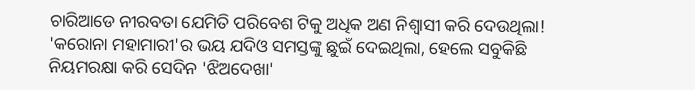ଚାରିଆଡେ ନୀରବତା ଯେମିତି ପରିବେଶ ଟିକୁ ଅଧିକ ଅଣ ନିଶ୍ଵାସୀ କରି ଦେଉଥିଲା! 'କରୋନା ମହାମାରୀ'ର ଭୟ ଯଦିଓ ସମସ୍ତଙ୍କୁ ଛୁଇଁ ଦେଇଥିଲା, ହେଲେ ସବୁକିଛି ନିୟମରକ୍ଷା କରି ସେଦିନ 'ଝିଅଦେଖା'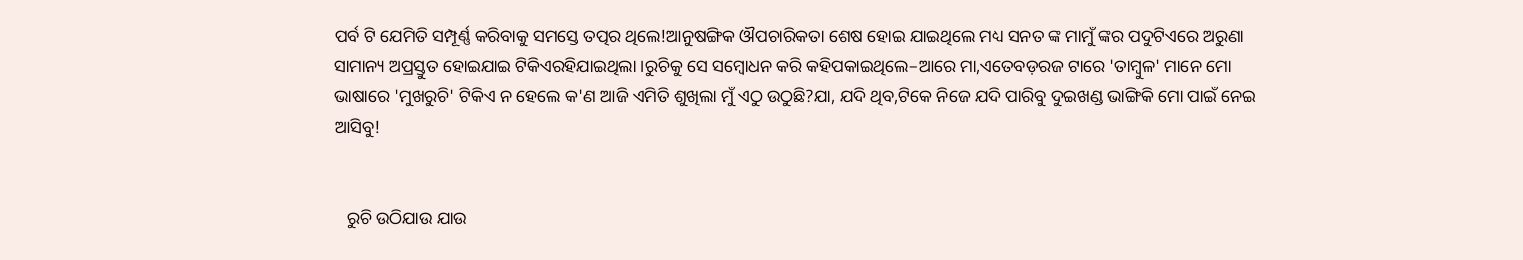ପର୍ବ ଟି ଯେମିତି ସମ୍ପୂର୍ଣ୍ଣ କରିବାକୁ ସମସ୍ତେ ତତ୍ପର ଥିଲେ!ଆନୁଷଙ୍ଗିକ ଔପଚାରିକତା ଶେଷ ହୋଇ ଯାଇଥିଲେ ମଧ୍ୟ ସନତ ଙ୍କ ମାମୁଁ ଙ୍କର ପଦୁଟିଏରେ ଅରୁଣା ସାମାନ୍ୟ ଅପ୍ରସ୍ତୁତ ହୋଇଯାଇ ଟିକିଏରହିଯାଇଥିଲା ।ରୁଚିକୁ ସେ ସମ୍ବୋଧନ କରି କହିପକାଇଥିଲେ–ଆରେ ମା,ଏତେବଡ଼ରଜ ଟାରେ 'ତାମ୍ବୁଳ' ମାନେ ମୋ ଭାଷାରେ 'ମୁଖରୁଚି' ଟିକିଏ ନ ହେଲେ କ'ଣ ଆଜି ଏମିତି ଶୁଖିଲା ମୁଁ ଏଠୁ ଉଠୁଛି?ଯା, ଯଦି ଥିବ,ଟିକେ ନିଜେ ଯଦି ପାରିବୁ ଦୁଇଖଣ୍ଡ ଭାଙ୍ଗିକି ମୋ ପାଇଁ ନେଇ ଆସିବୁ!


   ରୁଚି ଉଠିଯାଉ ଯାଉ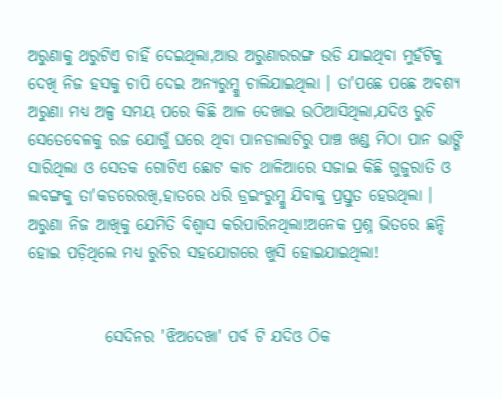ଅରୁଣାକୁ ଥରୁଟିଏ ଚାହିଁ ଦେଇଥିଲା,ଆଉ ଅରୁଣାରରଙ୍ଗ ଉଡି ଯାଇଥିବା ମୁହଁଟିକୁ ଦେଖି ନିଜ ହସକୁ ଚାପି ଦେଇ ଅନ୍ୟରୁମ୍କୁ ଚାଲିଯାଇଥିଲା । ତା'ପଛେ ପଛେ ଅବଶ୍ୟ ଅରୁଣା ମଧ୍ୟ ଅଳ୍ପ ସମୟ ପରେ କିଛି ଆଳ ଦେଖାଇ ଉଠିଆସିଥିଲା,ଯଦିଓ ରୁଚି ସେତେବେଳକୁ ରଜ ଯୋଗୁଁ ଘରେ ଥିବା ପାନଡାଲାଟିରୁ ପାଞ୍ଚ ଖଣ୍ଡ ମିଠା ପାନ ଭାଙ୍ଗି ସାରିଥିଲା ଓ ସେତକ ଗୋଟିଏ ଛୋଟ କାଚ ଥାଳିଆରେ ସଜାଇ କିଛି ଗୁଜୁରାତି ଓ ଲବଙ୍ଗକୁ ତା'କଡରେରଖି,ହାତରେ ଧରି ଡ୍ରଇଂରୁମ୍କୁ ଯିବାକୁ ପ୍ରସ୍ତୁତ ହେଉଥିଲା । ଅରୁଣା ନିଜ ଆଖିକୁ ଯେମିତି ବିଶ୍ୱାସ କରିପାରିନଥିଲା!ଅନେକ ପ୍ରଶ୍ନ ଭିତରେ ଛନ୍ଦି ହୋଇ ପଡ଼ିଥିଲେ ମଧ୍ୟ ରୁଚିର ସହଯୋଗରେ ଖୁସି ହୋଇଯାଇଥିଲା!


            ସେଦିନର 'ଝିଅଦେଖା' ପର୍ବ ଟି ଯଦିଓ ଠିକ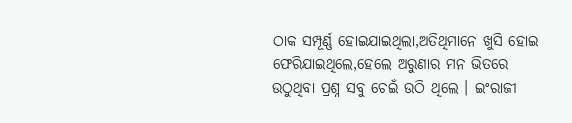ଠାକ ସମ୍ପୂର୍ଣ୍ଣ ହୋଇଯାଇଥିଲା,ଅତିଥିମାନେ ଖୁସି ହୋଇ ଫେରିଯାଇଥିଲେ,ହେଲେ ଅରୁଣାର ମନ ଭିତରେ ଉଠୁଥିବା ପ୍ରଶ୍ନ ସବୁ ଚେଇଁ ଉଠି ଥିଲେ । ଇଂରାଜୀ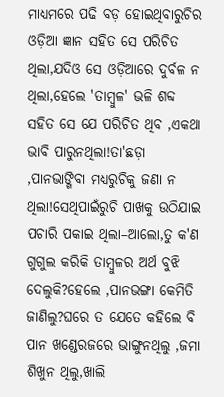ମାଧ୍ୟମରେ ପଢି ବଡ଼ ହୋଇଥିବାରୁଚିର ଓଡ଼ିଆ ଜ୍ଞାନ ସହିତ ସେ ପରିଚିତ ଥିଲା,ଯଦିଓ ସେ ଓଡ଼ିଆରେ ଦୁର୍ବଳ ନ ଥିଲା,ହେଲେ 'ତାମ୍ବୁଳ' ଭଳି ଶବ୍ଦ ସହିତ ସେ ଯେ ପରିଚିତ ଥିବ ,ଏକଥା ଭାବି ପାରୁନଥିଲା!ତା'ଛଡ଼ା ,ପାନଭାଙ୍ଗିବା ମଧ୍ୟରୁଚିକୁ ଜଣା ନ ଥିଲା!ସେଥିପାଇଁରୁଚି ପାଖକୁ ଉଠିଯାଇ ପଚାରି ପକାଇ ଥିଲା–ଆଲୋ,ତୁ କ'ଣ ଗୁଗୁଲ କରିକି ତାମ୍ବୁଳର ଅର୍ଥ ବୁଝି ଦେଲୁକି?ହେଲେ ,ପାନଭଙ୍ଗା କେମିତି ଜାଣିଲୁ?ଘରେ ତ ଯେତେ କହିଲେ ବି ପାନ ଖଣ୍ଡେରଜରେ ଭାଙ୍ଗୁନଥିଲୁ ,ଜମା ଶିଖୁନ ଥିଲୁ,ଖାଲି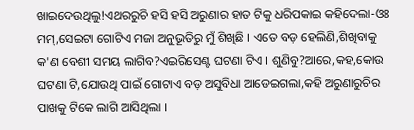ଖାଇଦେଉଥିଲୁ!ଏଥରରୁଚି ହସି ହସି ଅରୁଣାର ହାତ ଟିକୁ ଧରିପକାଇ କହିଦେଲା-ଓଃ ମମ୍,ସେଇଟା ଗୋଟିଏ ମଜା ଅନୁଭୂତିରୁ ମୁଁ ଶିଖିଛି । ଏତେ ବଡ଼ ହେଲିଣି,ଶିଖିବାକୁ କ'ଣ ବେଶୀ ସମୟ ଲାଗିବ?ଏଇରିସେଣ୍ଟ ଘଟଣା ଟିଏ । ଶୁଣିବୁ?ଆରେ,କହ,କୋଉ ଘଟଣା ଟି,ଯୋଉଥି ପାଇଁ ଗୋଟାଏ ବଡ଼ ଅସୁବିଧା ଆଡେଇଗଲା,କହି ଅରୁଣାରୁଚିର ପାଖକୁ ଟିକେ ଲାଗି ଆସିଥିଲା ।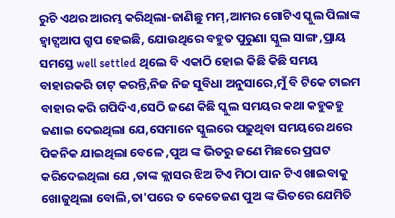ରୁଚି ଏଥର ଆରମ୍ଭ କରିଥିଲା-ଜାଣିଛୁ ମମ୍,ଆମର ଗୋଟିଏ ସ୍କୁଲ ପିଲାଙ୍କ ହ୍ଵାଟ୍ସଆପ ଗ୍ରୁପ ହେଇଛି, ଯୋଉଥିରେ ବହୁତ ପୁରୁଣା ସ୍କୁଲ ସାଙ୍ଗ ,ପ୍ରାୟ ସମସ୍ତେ well settled ଥିଲେ ବି ଏକାଠି ହୋଇ କିଛି କିଛି ସମୟ ବାହାରକରି ଚାଟ୍ କରନ୍ତି,ନିଜ ନିଜ ସୁବିଧା ଅନୁସାରେ,ମୁଁ ବି ଟିକେ ଟାଇମ ବାହାର କରି ଗପିଦିଏ,ସେଠି ଜଣେ କିଛି ସ୍କୁଲ ସମୟର କଥା କହୁକହୁ ଜଣାଇ ଦେଇଥିଲା ଯେ,ସେମାନେ ସ୍କୁଲରେ ପଢ଼ୁଥିବା ସମୟରେ ଥରେ ପିକନିକ ଯାଇଥିଲା ବେଳେ ,ପୁଅ ଙ୍କ ଭିତରୁ ଜଣେ ମିଛରେ ପ୍ରଘଟ କରିଦେଇଥିଲା ଯେ ,ତାଙ୍କ କ୍ଲାସର ଝିଅ ଟିଏ ମିଠା ପାନ ଟିଏ ଖାଇବାକୁ ଖୋଜୁଥିଲା ବୋଲି,ତା'ପରେ ତ କେତେଜଣ ପୁଅ ଙ୍କ ଭିତରେ ଯେମିତି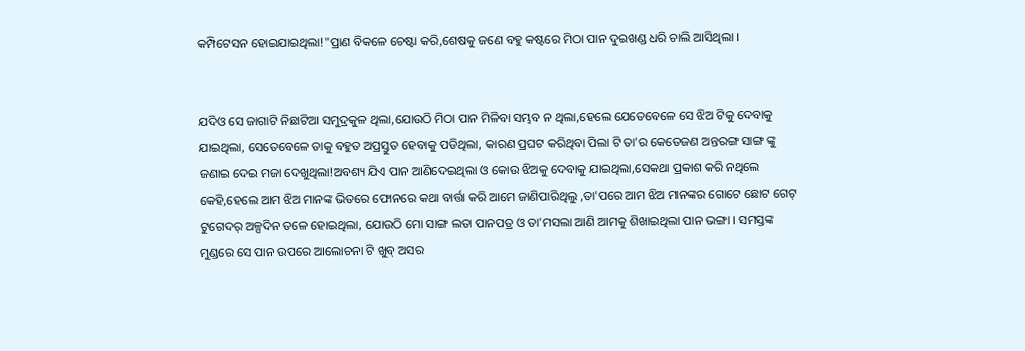କମ୍ପିଟେସନ ହୋଇଯାଇଥିଲା!"ପ୍ରାଣ ବିକଳେ ଚେଷ୍ଟା କରି,ଶେଷକୁ ଜଣେ ବହୁ କଷ୍ଟରେ ମିଠା ପାନ ଦୁଇଖଣ୍ଡ ଧରି ଚାଲି ଆସିଥିଲା ।


ଯଦିଓ ସେ ଜାଗାଟି ନିଛାଟିଆ ସମୁଦ୍ରକୁଳ ଥିଲା,ଯୋଉଠି ମିଠା ପାନ ମିଳିବା ସମ୍ଭବ ନ ଥିଲା,ହେଲେ ଯେତେବେଳେ ସେ ଝିଅ ଟିକୁ ଦେବାକୁ ଯାଇଥିଲା, ସେତେବେଳେ ତାକୁ ବହୁତ ଅପ୍ରସ୍ତୁତ ହେବାକୁ ପଡିଥିଲା, କାରଣ ପ୍ରଘଟ କରିଥିବା ପିଲା ଟି ତା'ର କେତେଜଣ ଅନ୍ତରଙ୍ଗ ସାଙ୍ଗ ଙ୍କୁ ଜଣାଇ ଦେଇ ମଜା ଦେଖୁଥିଲା!ଅବଶ୍ୟ ଯିଏ ପାନ ଆଣିଦେଇଥିଲା ଓ କୋଉ ଝିଅକୁ ଦେବାକୁ ଯାଇଥିଲା,ସେକଥା ପ୍ରକାଶ କରି ନଥିଲେ କେହି,ହେଲେ ଆମ ଝିଅ ମାନଙ୍କ ଭିତରେ ଫୋନରେ କଥା ବାର୍ତ୍ତା କରି ଆମେ ଜାଣିପାରିଥିଲୁ ,ତା'ପରେ ଆମ ଝିଅ ମାନଙ୍କର ଗୋଟେ ଛୋଟ ଗେଟ୍ ଟୁଗେଦର୍ ଅଳ୍ପଦିନ ତଳେ ହୋଇଥିଲା, ଯୋଉଠି ମୋ ସାଙ୍ଗ ଲତା ପାନପତ୍ର ଓ ତା'ମସଲା ଆଣି ଆମକୁ ଶିଖାଇଥିଲା ପାନ ଭଙ୍ଗା । ସମସ୍ତଙ୍କ ମୁଣ୍ଡରେ ସେ ପାନ ଉପରେ ଆଲୋଚନା ଟି ଖୁବ୍ ଅସର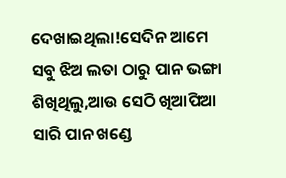ଦେଖାଇଥିଲା!ସେଦିନ ଆମେ ସବୁ ଝିଅ ଲତା ଠାରୁ ପାନ ଭଙ୍ଗା ଶିଖିଥିଲୁ,ଆଉ ସେଠି ଖିଆପିଆ ସାରି ପାନ ଖଣ୍ଡେ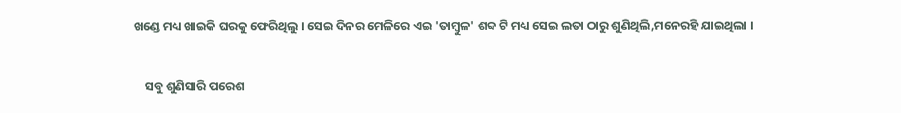ଖଣ୍ଡେ ମଧ୍ୟ ଖାଇକି ଘରକୁ ଫେରିଥିଲୁ । ସେଇ ଦିନର ମେଳିରେ ଏଇ 'ତାମ୍ବୁଳ' ଶବ୍ଦ ଟି ମଧ୍ୟ ସେଇ ଲତା ଠାରୁ ଶୁଣିଥିଲି,ମନେରହି ଯାଇଥିଲା ।


    ସବୁ ଶୁଣିସାରି ପରେଶ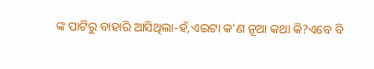ଙ୍କ ପାଟିରୁ ବାହାରି ଆସିଥିଲା-ହଁ,ଏଇଟା କ'ଣ ନୂଆ କଥା କି?ଏବେ ବି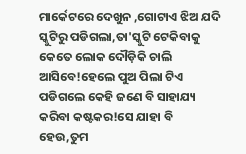ମାର୍କେଟରେ ଦେଖୁନ ,ଗୋଟାଏ ଝିଅ ଯଦି ସ୍କୁଟିରୁ ପଡିଗଲା,ତା'ସ୍କୁଟି ଟେକିବାକୁ କେତେ ଲୋକ ଦୌଡ଼ିକି ଚାଲି ଆସିବେ!ହେଲେ ପୁଅ ପିଲା ଟିଏ ପଡିଗଲେ କେହି ଜଣେ ବି ସାହାଯ୍ୟ କରିବା କଷ୍ଟକର!ସେ ଯାହା ବି ହେଉ,ତୁମ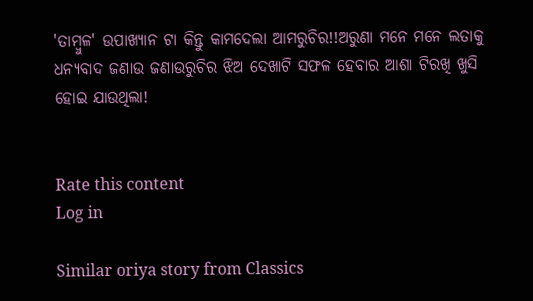'ତାମ୍ବୁଳ' ଉପାଖ୍ୟାନ ଟା କିନ୍ତୁ କାମଦେଲା ଆମରୁଚିର!!ଅରୁଣା ମନେ ମନେ ଲତାକୁ ଧନ୍ୟବାଦ ଜଣାଉ ଜଣାଉରୁଚିର ଝିଅ ଦେଖାଟି ସଫଳ ହେବାର ଆଶା ଟିରଖି ଖୁସି ହୋଇ ଯାଉଥିଲା!


Rate this content
Log in

Similar oriya story from Classics